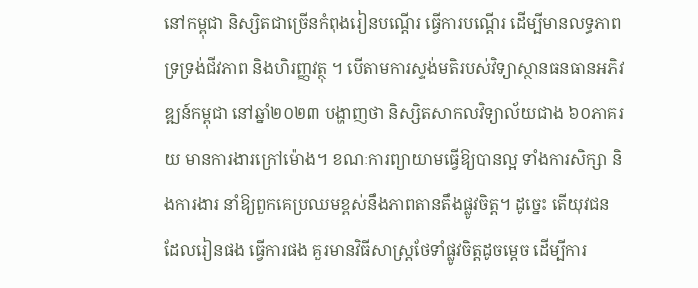នៅកម្ពុជា និស្សិតជាច្រើនកំពុងរៀនបណ្ដើរ ធ្វើការបណ្ដើរ ដើម្បីមានលទ្ធភាពទ្រទ្រង់ជីវភាព និងហិរញ្ញវត្ថុ ។ បើតាមការស្ទង់មតិរបស់វិទ្យាស្ថានធនធានអភិវឌ្ឍន៍កម្ពុជា នៅឆ្នាំ២០២៣ បង្ហាញថា និស្សិតសាកលវិទ្យាល័យជាង ៦០ភាគរយ មានការងារក្រៅម៉ោង។ ខណៈការព្យាយាមធ្វើឱ្យបានល្អ ទាំងការសិក្សា និងការងារ នាំឱ្យពួកគេប្រឈមខ្ពស់នឹងភាពតានតឹងផ្លូវចិត្ត។ ដូច្នេះ តើយុវជន ដែលរៀនផង ធ្វើការផង គួរមានវិធីសាស្ត្រថែទាំផ្លូវចិត្តដូចម្ដេច ដើម្បីការ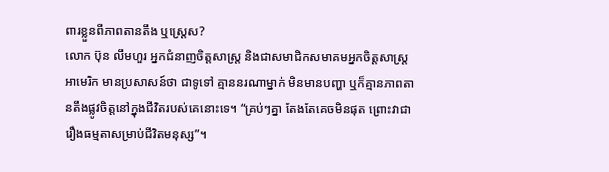ពារខ្លួនពីភាពតានតឹង ឬស្ត្រេស?
លោក ប៊ុន លឹមហួរ អ្នកជំនាញចិត្តសាស្ត្រ និងជាសមាជិកសមាគមអ្នកចិត្តសាស្ត្រអាមេរិក មានប្រសាសន៍ថា ជាទូទៅ គ្មាននរណាម្នាក់ មិនមានបញ្ហា ឬក៏គ្មានភាពតានតឹងផ្លូវចិត្តនៅក្នុងជីវិតរបស់គេនោះទេ។ “គ្រប់ៗគ្នា តែងតែគេចមិនផុត ព្រោះវាជារឿងធម្មតាសម្រាប់ជីវិតមនុស្ស”។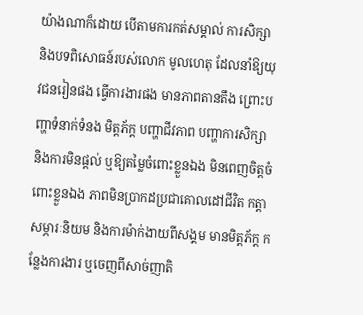យ៉ាងណាក៏ដោយ បើតាមការកត់សម្គាល់ ការសិក្សា និងបទពិសោធន៍របស់លោក មូលហេតុ ដែលនាំឱ្យយុវជនរៀនផង ធ្វើការងារផង មានភាពតានតឹង ព្រោះបញ្ហាទំនាក់ទំនង មិត្តភ័ក្ត បញ្ហាជីវភាព បញ្ហាការសិក្សា និងការមិនផ្តល់ ឬឱ្យតម្លៃចំពោះខ្លួនឯង មិនពេញចិត្តចំពោះខ្លួនឯង ភាពមិនប្រាកដប្រជាគោលដៅជីវិត កត្តាសម្ភារៈនិយម និងការម៉ាក់ងាយពីសង្គម មានមិត្តភ័ក្ត កន្លែងការងារ ឬចេញពីសាច់ញាតិ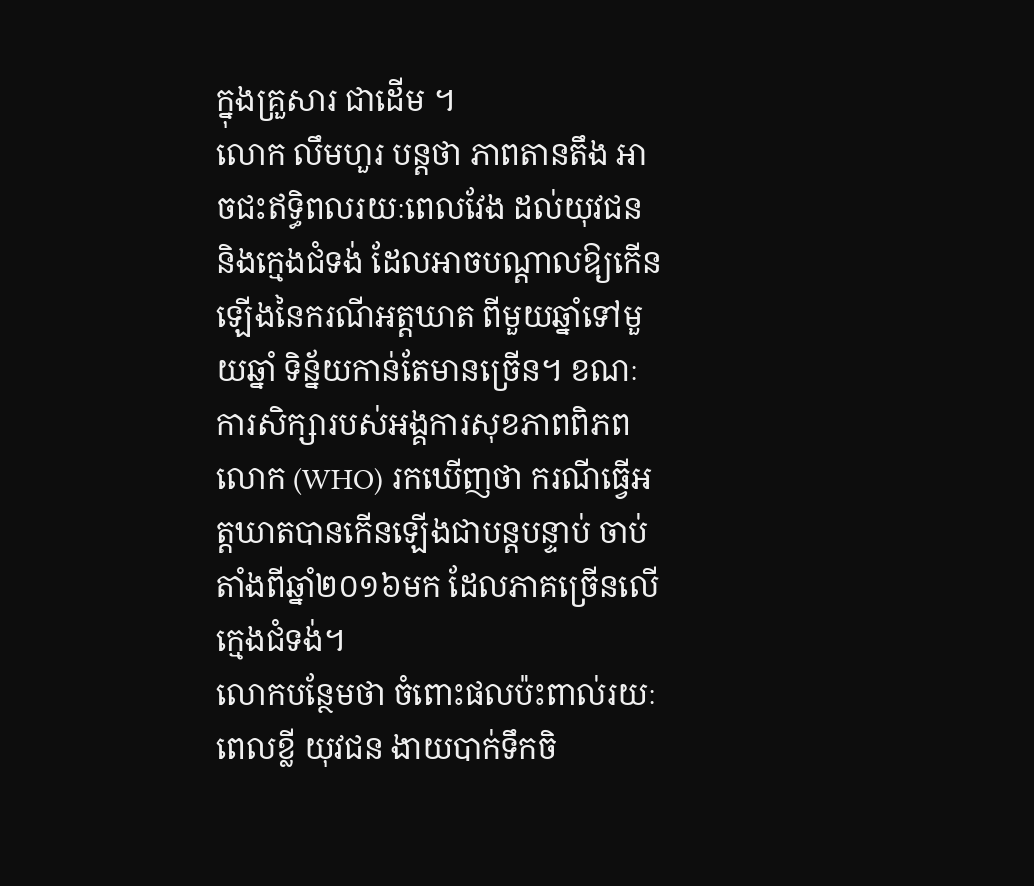ក្នុងគ្រួសារ ជាដើម ។
លោក លឹមហួរ បន្តថា ភាពតានតឹង អាចជះឥទ្ធិពលរយៈពេលវែង ដល់យុវជន និងក្មេងជំទង់ ដែលអាចបណ្ដាលឱ្យកើនឡើងនៃករណីអត្តឃាត ពីមួយឆ្នាំទៅមួយឆ្នាំ ទិន្ន័យកាន់តែមានច្រើន។ ខណៈការសិក្សារបស់អង្គការសុខភាពពិភពលោក (WHO) រកឃើញថា ករណីធ្វើអត្តឃាតបានកើនឡើងជាបន្តបន្ទាប់ ចាប់តាំងពីឆ្នាំ២០១៦មក ដែលភាគច្រើនលើក្មេងជំទង់។
លោកបន្ថែមថា ចំពោះផលប៉ះពាល់រយៈពេលខ្លី យុវជន ងាយបាក់ទឹកចិ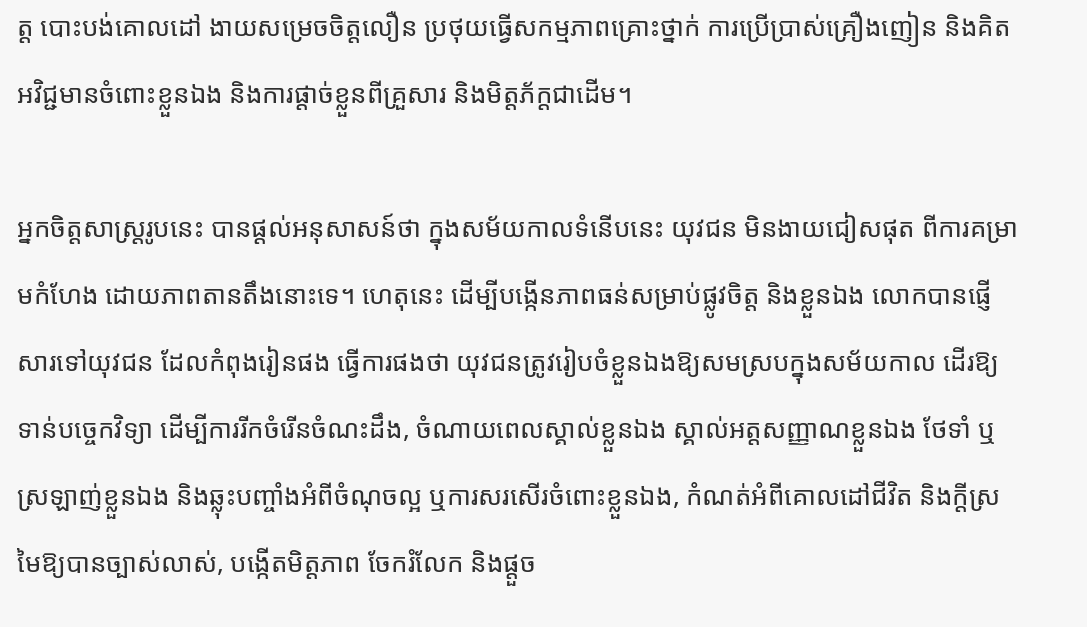ត្ត បោះបង់គោលដៅ ងាយសម្រេចចិត្តលឿន ប្រថុយធ្វើសកម្មភាពគ្រោះថ្នាក់ ការប្រើប្រាស់គ្រឿងញៀន និងគិតអវិជ្ជមានចំពោះខ្លួនឯង និងការផ្តាច់ខ្លួនពីគ្រួសារ និងមិត្តភ័ក្តជាដើម។

អ្នកចិត្តសាស្ត្ររូបនេះ បានផ្ដល់អនុសាសន៍ថា ក្នុងសម័យកាលទំនើបនេះ យុវជន មិនងាយជៀសផុត ពីការគម្រាមកំហែង ដោយភាពតានតឹងនោះទេ។ ហេតុនេះ ដើម្បីបង្កើនភាពធន់សម្រាប់ផ្លូវចិត្ត និងខ្លួនឯង លោកបានផ្ញើសារទៅយុវជន ដែលកំពុងរៀនផង ធ្វើការផងថា យុវជនត្រូវរៀបចំខ្លួនឯងឱ្យសមស្របក្នុងសម័យកាល ដើរឱ្យទាន់បច្ចេកវិទ្យា ដើម្បីការរីកចំរើនចំណះដឹង, ចំណាយពេលស្គាល់ខ្លួនឯង ស្គាល់អត្តសញ្ញាណខ្លួនឯង ថែទាំ ឬស្រឡាញ់ខ្លួនឯង និងឆ្លុះបញ្ចាំងអំពីចំណុចល្អ ឬការសរសើរចំពោះខ្លួនឯង, កំណត់អំពីគោលដៅជីវិត និងក្តីស្រមៃឱ្យបានច្បាស់លាស់, បង្កើតមិត្តភាព ចែករំលែក និងផ្តួច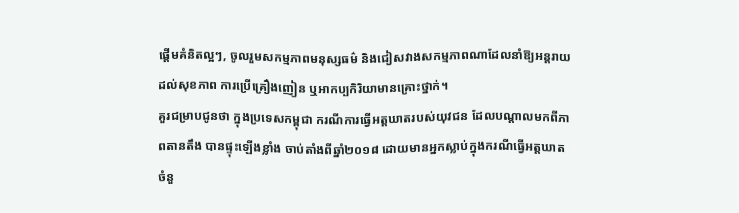ផ្តើមគំនិតល្អៗ, ចូលរួមសកម្មភាពមនុស្សធម៌ និងជៀសវាងសកម្មភាពណាដែលនាំឱ្យអន្តរាយដល់សុខភាព ការប្រើគ្រឿងញៀន ឬអាកប្បកិរិយាមានគ្រោះថ្នាក់។
គួរជម្រាបជូនថា ក្នុងប្រទេសកម្ពុជា ករណីការធ្វើអត្តឃាតរបស់យុវជន ដែលបណ្ដាលមកពីភាពតានតឹង បានផ្ទុះឡើងខ្លាំង ចាប់តាំងពីឆ្នាំ២០១៨ ដោយមានអ្នកស្លាប់ក្នុងករណីធ្វើអត្តឃាតចំនួ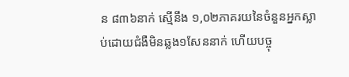ន ៨៣៦នាក់ ស្មើនឹង ១,០២ភាគរយនៃចំនួនអ្នកស្លាប់ដោយជំងឺមិនឆ្លង១សែននាក់ ហើយបច្ចុ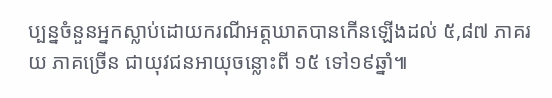ប្បន្នចំនួនអ្នកស្លាប់ដោយករណីអត្តឃាតបានកើនឡើងដល់ ៥,៨៧ ភាគរយ ភាគច្រើន ជាយុវជនអាយុចន្លោះពី ១៥ ទៅ១៩ឆ្នាំ៕